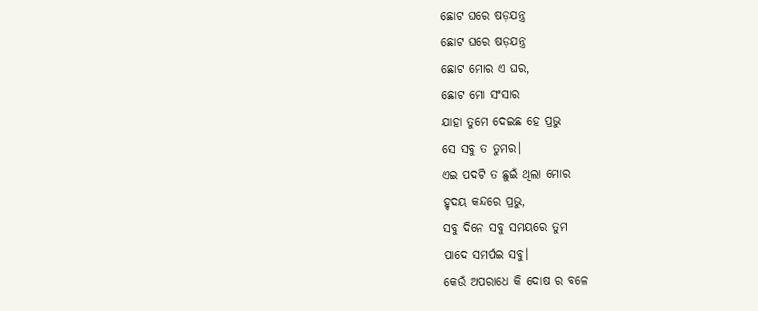ଛୋଟ ଘରେ ଷଡ଼ଯନ୍ତ୍ର
ଛୋଟ ଘରେ ଷଡ଼ଯନ୍ତ୍ର
ଛୋଟ ମୋର ଏ ଘର,
ଛୋଟ ମୋ ସଂସାର
ଯାହା ତୁମେ ଦେଇଛ ହେ ପ୍ରଭୁ
ସେ ସବୁ ତ ତୁମର।
ଏଇ ପଦଟି ତ ଛୁଇଁ ଥିଲା ମୋର
ହୃଦୟ କନ୍ଦରେ ପ୍ରଭୁ,
ସବୁ ଦିନେ ସବୁ ସମୟରେ ତୁମ
ପାଦେ ସମର୍ପଇ ସବୁ।
କେଉଁ ଅପରାଧେ କି ଦୋଷ ର ବଳେ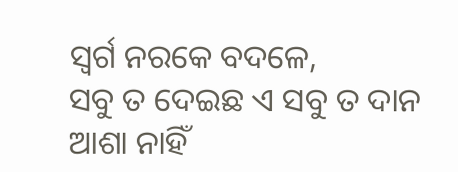ସ୍ବର୍ଗ ନରକେ ବଦଳେ,
ସବୁ ତ ଦେଇଛ ଏ ସବୁ ତ ଦାନ
ଆଶା ନାହିଁ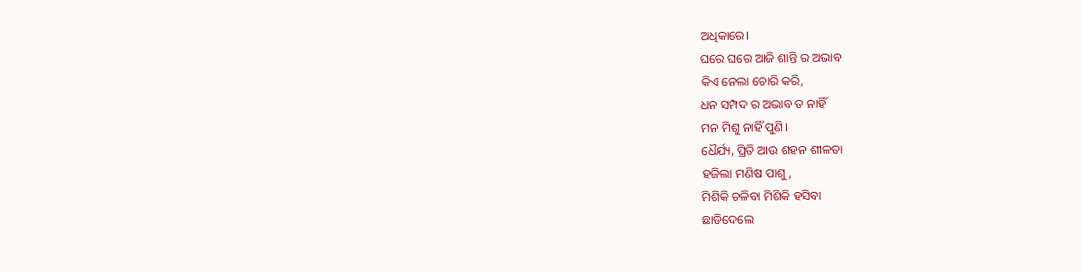ଅଧିକାରେ।
ଘରେ ଘରେ ଆଜି ଶାନ୍ତି ର ଅଭାବ
କିଏ ନେଲା ଚୋରି କରି,
ଧନ ସମ୍ପଦ ର ଅଭାବ ତ ନାହିଁ
ମନ ମିଶୁ ନାହିଁ ପୁଣି।
ଧୈର୍ଯ୍ୟ, ପ୍ରିତି ଆଉ ଶହନ ଶୀଳତା
ହଜିଲା ମଣିଷ ପାଶୁ,
ମିଶିକି ଚଳିବା ମିଶିକି ହସିବା
ଛାଡିଦେଲେ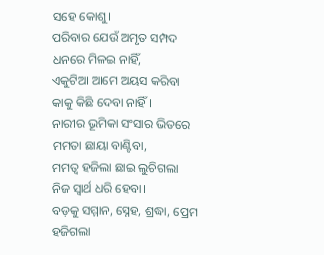ସହେ କୋଶୁ।
ପରିବାର ଯେଉଁ ଅମୃତ ସମ୍ପଦ
ଧନରେ ମିଳଇ ନାହିଁ,
ଏକୁଟିଆ ଆମେ ଅୟସ କରିବା
କାକୁ କିଛି ଦେବା ନାହିଁ।
ନାରୀର ଭୂମିକା ସଂସାର ଭିତରେ
ମମତା ଛାୟା ବାଣ୍ଟିବା,
ମମତ୍ବ ହଜିଲା ଛାଇ ଲୁଚିଗଲା
ନିଜ ସ୍ବାର୍ଥ ଧରି ହେବା।
ବଡ଼କୁ ସମ୍ମାନ, ସ୍ନେହ, ଶ୍ରଦ୍ଧା, ପ୍ରେମ
ହଜିଗଲା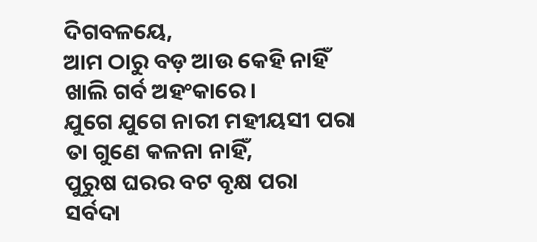ଦିଗବଳୟେ,
ଆମ ଠାରୁ ବଡ଼ ଆଉ କେହି ନାହିଁ
ଖାଲି ଗର୍ବ ଅହଂକାରେ।
ଯୁଗେ ଯୁଗେ ନାରୀ ମହୀୟସୀ ପରା
ତା ଗୁଣେ କଳନା ନାହିଁ,
ପୁରୁଷ ଘରର ବଟ ବୃକ୍ଷ ପରା
ସର୍ବଦା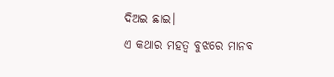ଦିଅଇ ଛାଇ।
ଏ କଥାର ମହତ୍ଵ ବୁଝରେ ମାନବ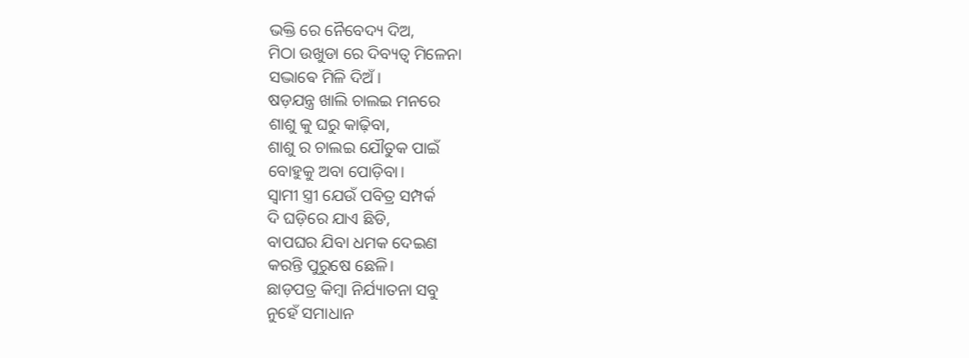ଭକ୍ତି ରେ ନୈବେଦ୍ୟ ଦିଅ,
ମିଠା ଉଖୁଡା ରେ ଦିବ୍ୟତ୍ବ ମିଳେନା
ସଦ୍ଭାଵେ ମିଳି ଦିଅଁ।
ଷଡ଼ଯନ୍ତ୍ର ଖାଲି ଚାଲଇ ମନରେ
ଶାଶୁ କୁ ଘରୁ କାଢ଼ିବା,
ଶାଶୁ ର ଚାଲଇ ଯୌତୁକ ପାଇଁ
ବୋହୁକୁ ଅବା ପୋଡ଼ିବା।
ସ୍ବାମୀ ସ୍ତ୍ରୀ ଯେଉଁ ପବିତ୍ର ସମ୍ପର୍କ
ଦି ଘଡ଼ିରେ ଯାଏ ଛିଡି,
ବାପଘର ଯିବା ଧମକ ଦେଇଣ
କରନ୍ତି ପୁରୁଷେ ଛେଳି।
ଛାଡ଼ପତ୍ର କିମ୍ବା ନିର୍ଯ୍ୟାତନା ସବୁ
ନୁହେଁ ସମାଧାନ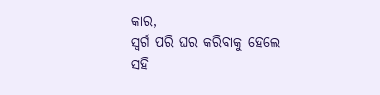କାର,
ସ୍ବର୍ଗ ପରି ଘର କରିବାକୁ ହେଲେ
ସହି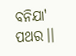ବନିଯା' ପଥର।।